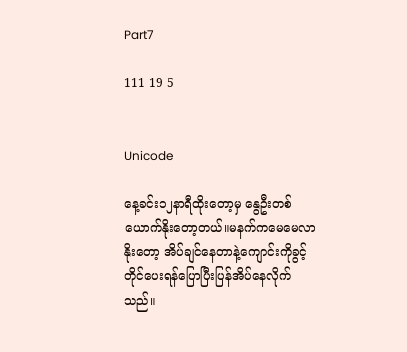Part7

111 19 5


Unicode

နေ့ခင်း၁၂နာရီထိုးတော့မှ နွေဦးတစ်ယောက်နိုးတော့တယ်။မနက်ကမေမေလာနိုးတော့ အိပ်ချင်နေတာနဲ့ကျောင်းကိုခွင့်တိုင်ပေးရန်ပြောပြီးပြန်အိပ်နေလိုက်သည်။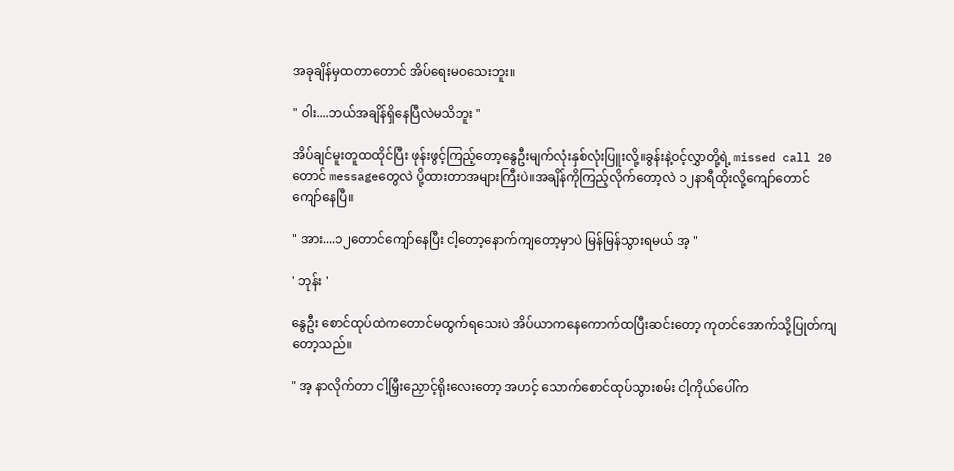အခုချိန်မှထတာတောင် အိပ်ရေးမဝသေးဘူး။

" ဝါး....ဘယ်အချိန်ရှိနေပြီလဲမသိဘူး "

အိပ်ချင်မူးတူထထိုင်ပြီး ဖုန်းဖွင့်ကြည့်တော့နွေဦးမျက်လုံးနှစ်လုံးပြူးလို့။ခွန်းနဲ့ဝင့်လွှာတို့ရဲ့ missed call 20တောင် messageတွေလဲ ပို့ထားတာအများကြီးပဲ။အချိန်ကိုကြည့်လိုက်တော့လဲ ၁၂နာရီထိုးလို့ကျော်တောင် ကျော်နေပြီ။

" အား....၁၂တောင်ကျော်နေပြီး ငါ့တော့နောက်ကျတော့မှာပဲ မြန်မြန်သွားရမယ် အ့ "

' ဘုန်း '

နွေဦး စောင်ထုပ်ထဲကတောင်မထွက်ရသေးပဲ အိပ်ယာကနေကောက်ထပြီးဆင်းတော့ ကုတင်အောက်သို့ပြုတ်ကျတော့သည်။

" အ့ နာလိုက်တာ ငါ့မြှီးညှောင့်ရိုးလေးတော့ အဟင့် သောက်စောင်ထုပ်သွားစမ်း ငါ့ကိုယ်ပေါ်က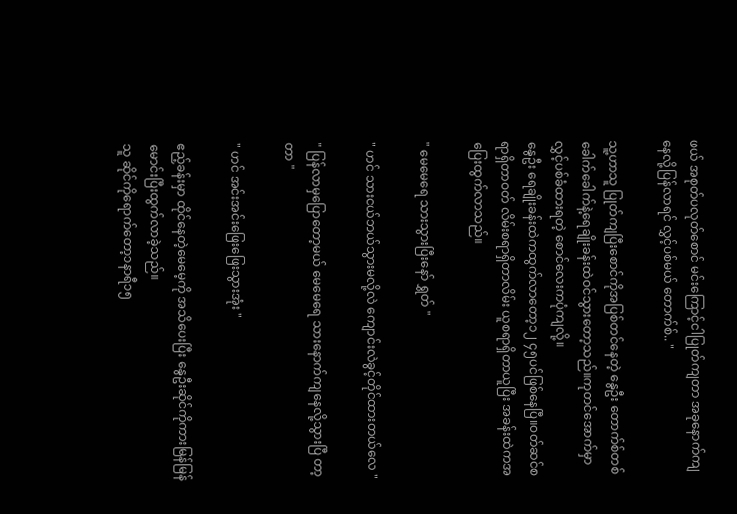ဖယ် အစုတ်ပလုတ်စောင် မင်းကြောင့်ငါပြုတ်ကျတာ အခုနောက်ကျနေလို့ပြန်လာရင် လွှင့်ပစ်မယ် တောက်စ်.. "

သူ့ဟာသူ ပြုတ်ကျပြီးစောင်ကိုအပြစ်တင်နေတဲ့ နွေဦး တောက်စ်တစ်ခေါက်ခေါက်နဲ့ရေချိုးခန်းထဲဝင်သွားတော့သည်။ကုတင်အောက်မှာ လွှင့်ပစ်ခံထားရတဲ့ စောင်လေးကပုံကျလို့။
နွေဦး ရေချိုးခန်းထဲကထွက်လာတော့၁၂ ၄၅ပင်ဖြစ်နေပြီ။ဝတ်ဆင်စရာရှိတာဝတ် လိမ်းစရာရှိတာလိမ်း ယူစရာရှိတာယူပြီး အခန်းထဲကအပြေးထွက်လာသည်။

" မေမေရေ သားသွားပြီးနော် ရွှတ် "

" ဟင် သားငယ်ဘယ်သွားမလို့လဲ ကျောင်းလဲခွင့်တိုင်ထားတယ်လေ "

" ပြန်လာမှပြောတော့မယ် မေမေရေ သားနောက်ကျနေလို့သွားပြီ တာ့တာ "

" ဟင် အင်းအင်းဖြေးဖြေးသွားအုံး "

ဧည့်ခန်းမှာ ထိုင်နေတဲ့မေမေ့ကို အသိပေးပြီး နွေဦးဆိုင်ကိုကားမြန်မြန်မောင်းပြီးထွက်လာခဲ့သည်။
သူ ဆိုင်ကိုရောက်တော့၁နာရီ၁၅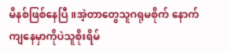မိနစ်ဖြစ်နေပြီ။အဲ့တာတွေသူဂရုမစိုက် နောက်ကျနေမှာကိုပဲသူစိုးရိမ်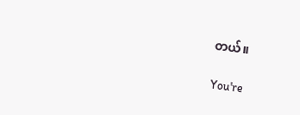တယ်။

You're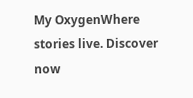My OxygenWhere stories live. Discover now